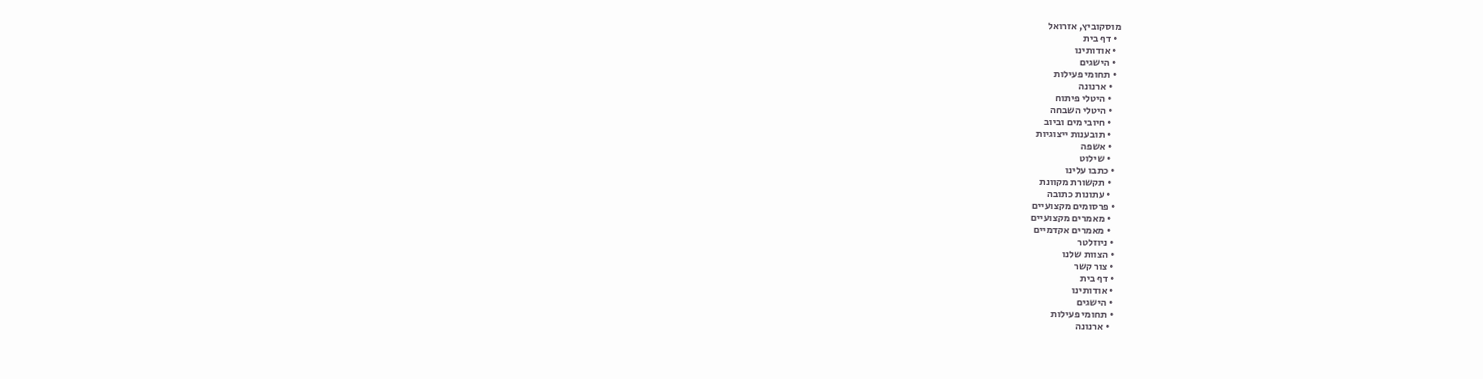מוסקוביץ, אזרואל
  • דף בית
  • אודותינו
  • הישגים
  • תחומי פעילות
    • ארנונה
    • היטלי פיתוח
    • היטלי השבחה
    • חיובי מים וביוב
    • תובענות ייצוגיות
    • אשפה
    • שילוט
  • כתבו עלינו
    • תקשורת מקוונת
    • עתונות כתובה
  • פרסומים מקצועיים
    • מאמרים מקצועיים
    • מאמרים אקדמיים
  • ניוזלטר
  • הצוות שלנו
  • צור קשר
  • דף בית
  • אודותינו
  • הישגים
  • תחומי פעילות
    • ארנונה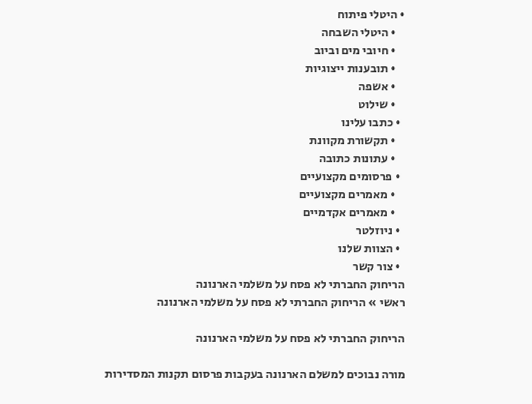• היטלי פיתוח
    • היטלי השבחה
    • חיובי מים וביוב
    • תובענות ייצוגיות
    • אשפה
    • שילוט
  • כתבו עלינו
    • תקשורת מקוונת
    • עתונות כתובה
  • פרסומים מקצועיים
    • מאמרים מקצועיים
    • מאמרים אקדמיים
  • ניוזלטר
  • הצוות שלנו
  • צור קשר
הריחוק החברתי לא פסח על משלמי הארנונה
ראשי » הריחוק החברתי לא פסח על משלמי הארנונה

הריחוק החברתי לא פסח על משלמי הארנונה

מורה נבוכים למשלם הארנונה בעקבות פרסום תקנות המסדירות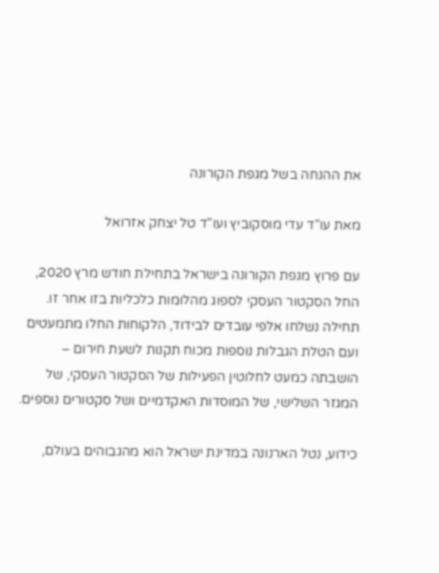את ההנחה בשל מגפת הקורונה

מאת עו"ד עדי מוסקוביץ ועו"ד טל יצחק אזרואל

עם פרוץ מגפת הקורונה בישראל בתחילת חודש מרץ 2020, החל הסקטור העסקי לספוג מהלומות כלכליות בזו אחר זו. תחילה נשלחו אלפי עובדים לבידוד, הלקוחות החלו מתמעטים ועם הטלת הגבלות נוספות מכוח תקנות לשעת חירום – הושבתה כמעט לחלוטין הפעילות של הסקטור העסקי, של המגזר השלישי, של המוסדות האקדמיים ושל סקטורים נוספים.

כידוע, נטל הארנונה במדינת ישראל הוא מהגבוהים בעולם,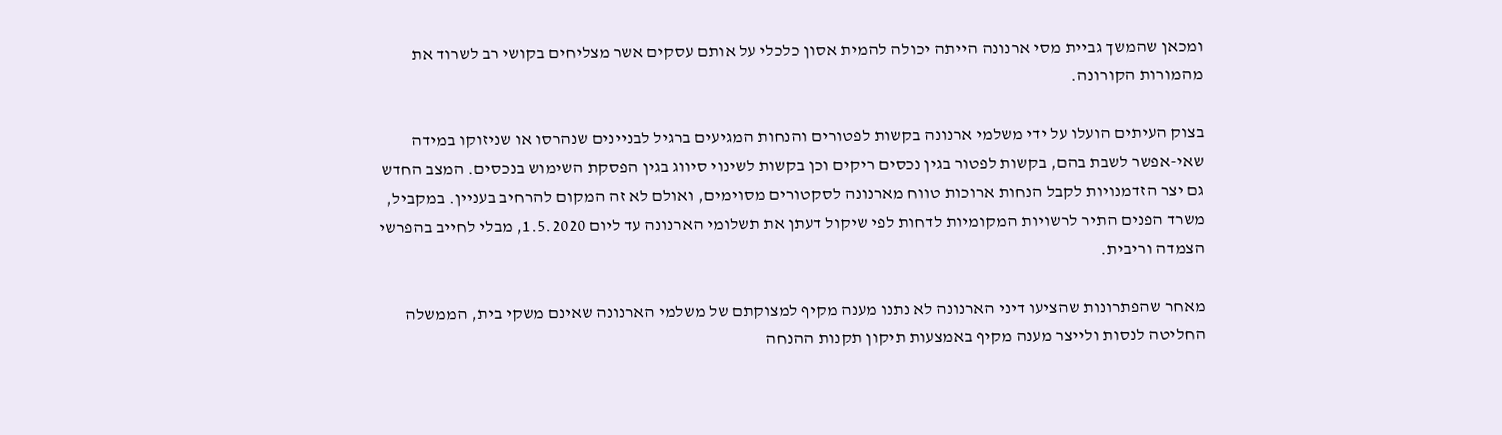ומכאן שהמשך גביית מסי ארנונה הייתה יכולה להמית אסון כלכלי על אותם עסקים אשר מצליחים בקושי רב לשרוד את מהמורות הקורונה.

בצוק העיתים הועלו על ידי משלמי ארנונה בקשות לפטורים והנחות המגיעים ברגיל לבניינים שנהרסו או שניזוקו במידה שאי-אפשר לשבת בהם, בקשות לפטור בגין נכסים ריקים וכן בקשות לשינוי סיווג בגין הפסקת השימוש בנכסים. המצב החדש גם יצר הזדמנויות לקבל הנחות ארוכות טווח מארנונה לסקטורים מסוימים, ואולם לא זה המקום להרחיב בעניין. במקביל, משרד הפנים התיר לרשויות המקומיות לדחות לפי שיקול דעתן את תשלומי הארנונה עד ליום 1.5.2020, מבלי לחייב בהפרשי הצמדה וריבית.

מאחר שהפתרונות שהציעו דיני הארנונה לא נתנו מענה מקיף למצוקתם של משלמי הארנונה שאינם משקי בית, הממשלה החליטה לנסות ולייצר מענה מקיף באמצעות תיקון תקנות ההנחה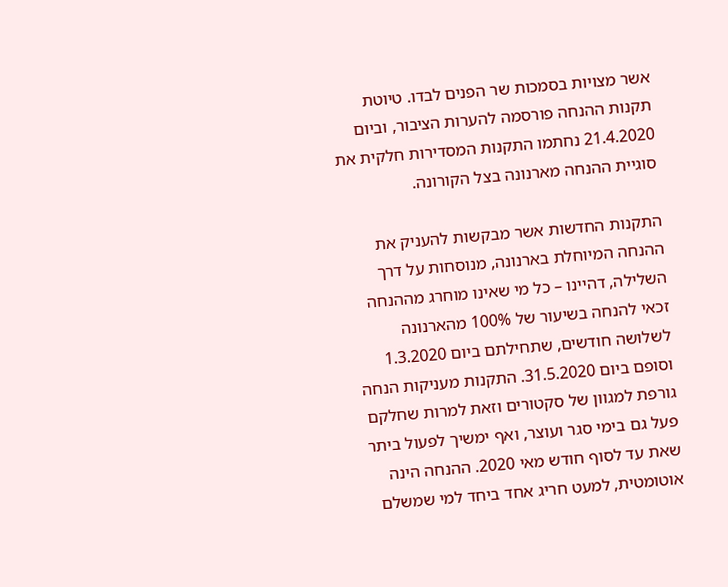אשר מצויות בסמכות שר הפנים לבדו. טיוטת תקנות ההנחה פורסמה להערות הציבור, וביום 21.4.2020 נחתמו התקנות המסדירות חלקית את סוגיית ההנחה מארנונה בצל הקורונה.

התקנות החדשות אשר מבקשות להעניק את ההנחה המיוחלת בארנונה, מנוסחות על דרך השלילה, דהיינו – כל מי שאינו מוחרג מההנחה זכאי להנחה בשיעור של 100% מהארנונה לשלושה חודשים, שתחילתם ביום 1.3.2020 וסופם ביום 31.5.2020. התקנות מעניקות הנחה גורפת למגוון של סקטורים וזאת למרות שחלקם פעל גם בימי סגר ועוצר, ואף ימשיך לפעול ביתר שאת עד לסוף חודש מאי 2020. ההנחה הינה אוטומטית, למעט חריג אחד ביחד למי שמשלם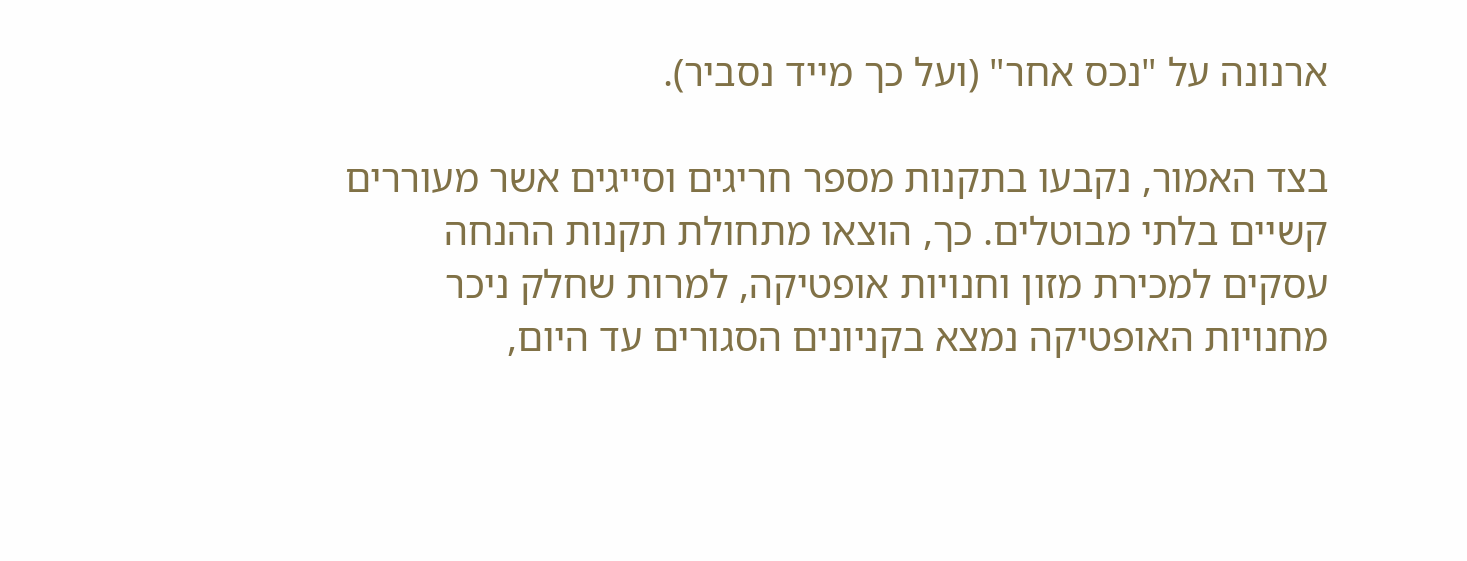ארנונה על "נכס אחר" (ועל כך מייד נסביר).

בצד האמור, נקבעו בתקנות מספר חריגים וסייגים אשר מעוררים קשיים בלתי מבוטלים. כך, הוצאו מתחולת תקנות ההנחה עסקים למכירת מזון וחנויות אופטיקה, למרות שחלק ניכר מחנויות האופטיקה נמצא בקניונים הסגורים עד היום,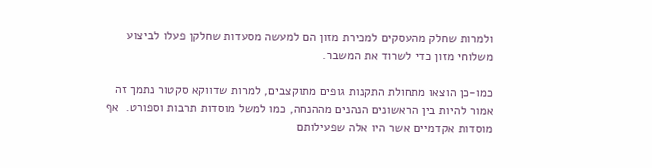ולמרות שחלק מהעסקים למכירת מזון הם למעשה מסעדות שחלקן פעלו לביצוע משלוחי מזון כדי לשרוד את המשבר.

כמו-כן הוצאו מתחולת התקנות גופים מתוקצבים, למרות שדווקא סקטור נתמך זה אמור להיות בין הראשונים הנהנים מההנחה, כמו למשל מוסדות תרבות וספורט.  אף מוסדות אקדמיים אשר היו אלה שפעילותם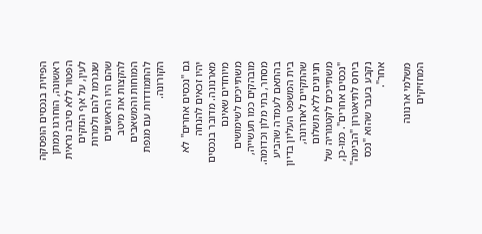הפיזית בנכסים הופסקה ראשונה, הוחרגו ממתן הפטור ללא סיבה נראית לעין, על אף הנזקים שנגרמו להם ולמרות שהם היו הראשונים להקצות את מיטב המוחות והמשאבים להתמודדות עם מגפת הקורונה.

גם "נכסים אחרים" לא יהיו זכאים להנחה מארנונה. מדובר בנכסים מיוחדים שאינם משתייכים לשימושים מובהקים כמו תעשייה, מסחר, בתי מלון וכדומה. בהתאם לעמדה שהביע בית המשפט העליון בדיון שהתקיים לאחרונה, חניונים ללא תשלום משתייכים לקטגוריה של "נכסים אחרים". כמו-כן, ביחס לתיאטרון "הבימה" נקבע בעבר שהוא "נכס אחר".

משלמי ארנונה המחזיקים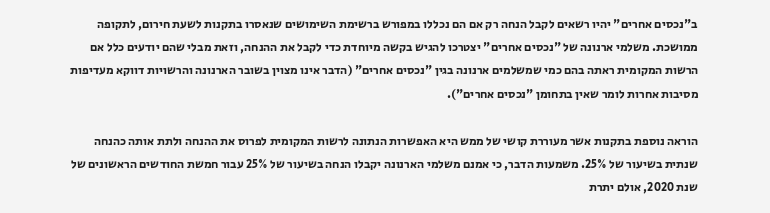ב"נכסים אחרים" יהיו רשאים לקבל הנחה רק אם הם נכללו במפורש ברשימת השימושים שנאסרו בתקנות לשעת חירום, לתקופה ממושכת. משלמי ארנונה של "נכסים אחרים" יצטרכו להגיש בקשה מיוחדת כדי לקבל את ההנחה, וזאת מבלי שהם יודעים כלל אם הרשות המקומית ראתה בהם כמי שמשלמים ארנונה בגין "נכסים אחרים" (הדבר אינו מצוין בשובר הארנונה והרשויות דווקא מעדיפות מסיבות אחרות לומר שאין בתחומן "נכסים אחרים").

הוראה נוספת בתקנות אשר מעוררת קושי של ממש היא האפשרות הנתונה לרשות המקומית לפרוס את ההנחה ולתת אותה כהנחה שנתית בשיעור של 25%. משמעות הדבר, כי אמנם משלמי הארנונה יקבלו הנחה בשיעור של 25% עבור חמשת החודשים הראשונים של שנת 2020, אולם יתרת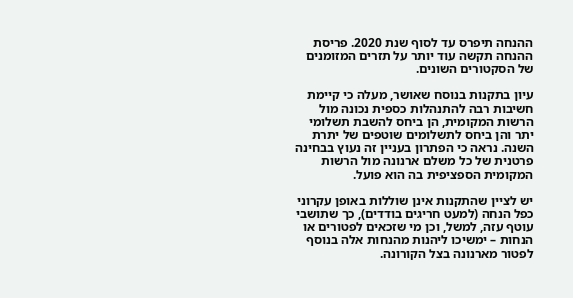ההנחה תיפרס עד לסוף שנת 2020. פריסת ההנחה תקשה עוד יותר על תזרים המזומנים של הסקטורים השונים.

עיון בתקנות בנוסח שאושר, מעלה כי קיימת חשיבות רבה להתנהלות כספית נכונה מול הרשות המקומית, הן ביחס להשבת תשלומי יתר והן ביחס לתשלומים שוטפים של יתרת השנה. נראה כי הפתרון בעניין זה נעוץ בבחינה פרטנית של כל משלם ארנונה מול הרשות המקומית הספציפית בה הוא פועל.

יש לציין שהתקנות אינן שוללות באופן עקרוני כפל הנחה (למעט חריגים בודדים), כך שתושבי עוטף עזה, למשל, וכן מי שזכאים לפטורים או הנחות – ימשיכו ליהנות מהנחות אלה בנוסף לפטור מארנונה בצל הקורונה.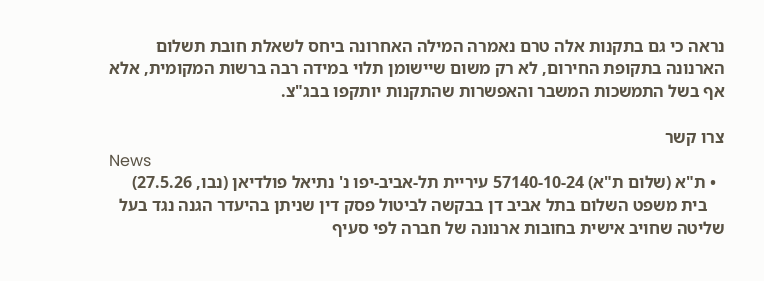נראה כי גם בתקנות אלה טרם נאמרה המילה האחרונה ביחס לשאלת חובת תשלום הארנונה בתקופת החירום, לא רק משום שיישומן תלוי במידה רבה ברשות המקומית, אלא אף בשל התמשכות המשבר והאפשרות שהתקנות יותקפו בבג"צ.

צרו קשר
News
  • ת"א (שלום ת"א) 57140-10-24 עיריית תל-אביב-יפו נ' נתיאל פולדיאן (נבו, 27.5.26)
    בית משפט השלום בתל אביב דן בבקשה לביטול פסק דין שניתן בהיעדר הגנה נגד בעל שליטה שחויב אישית בחובות ארנונה של חברה לפי סעיף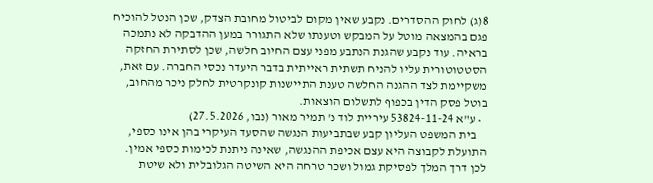8(ג) לחוק ההסדרים. נקבע שאין מקום לביטול מחובת הצדק, שכן הנטל להוכיח פגם בהמצאה מוטל על המבקש וטענתו שלא התגורר במען ההדבקה לא נתמכה בראיה. עוד נקבע שהגנת הנתבע מפני עצם החיוב חלשה, שכן לסתירת החזקה הסטטוטורית עליו להניח תשתית ראייתית בדבר היעדר נכסי החברה. עם זאת, משקיימת לצד ההגנה החלשה טענת התיישנות קונקרטית לחלק ניכר מהחוב, בוטל פסק הדין בכפוף לתשלום הוצאות.
  • ע"א 53824-11-24 עיריית לוד נ' תמיר מאור (נבו, 27.5.2026)
    בית המשפט העליון קבע שבתביעות הנגשה שהסעד העיקרי בהן אינו כספי, התועלת לקבוצה היא עצם אכיפת ההנגשה, שאינה ניתנת לכימות כספי אמין. לכן דרך המלך לפסיקת גמול ושכר טרחה היא השיטה הגלובלית ולא שיטת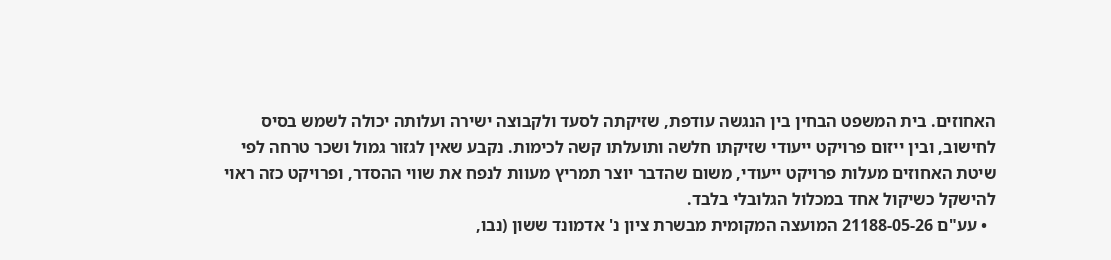האחוזים. בית המשפט הבחין בין הנגשה עודפת, שזיקתה לסעד ולקבוצה ישירה ועלותה יכולה לשמש בסיס לחישוב, ובין ייזום פרויקט ייעודי שזיקתו חלשה ותועלתו קשה לכימות. נקבע שאין לגזור גמול ושכר טרחה לפי שיטת האחוזים מעלות פרויקט ייעודי, משום שהדבר יוצר תמריץ מעוות לנפח את שווי ההסדר, ופרויקט כזה ראוי להישקל כשיקול אחד במכלול הגלובלי בלבד.
  • עע"ם 21188-05-26 המועצה המקומית מבשרת ציון נ' אדמונד ששון (נבו,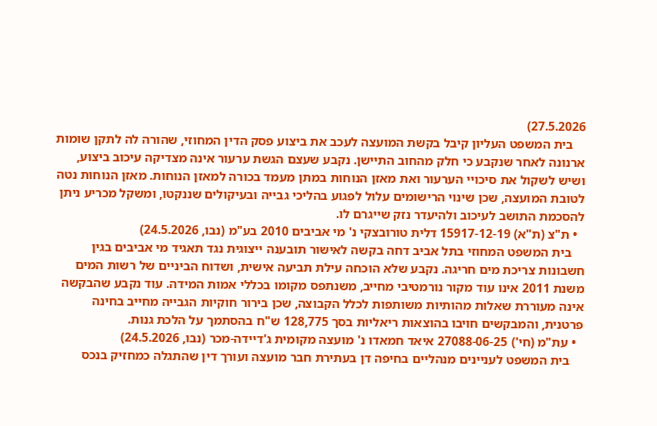27.5.2026)
    בית המשפט העליון קיבל בקשת המועצה לעכב את ביצוע פסק הדין המחוזי, שהורה לה לתקן שומות ארנונה לאחר שנקבע כי חלק מהחוב התיישן. נקבע שעצם הגשת ערעור אינה מצדיקה עיכוב ביצוע, ושיש לשקול את סיכויי הערעור ואת מאזן הנוחות במתן מעמד בכורה למאזן הנוחות. מאזן הנוחות נטה לטובת המועצה, שכן שינוי הרישומים עלול לפגוע בהליכי גבייה ובעיקולים שננקטו, ומשקל מכריע ניתן להסכמת התושב לעיכוב ולהיעדר נזק שייגרם לו.
  • ת"צ (ת"א) 15917-12-19 דלית טורובצקי נ' מי אביבים 2010 בע"מ (נבו, 24.5.2026)
    בית המשפט המחוזי בתל אביב דחה בקשה לאישור תובענה ייצוגית נגד תאגיד מי אביבים בגין חשבונות צריכת מים חריגה. נקבע שלא הוכחה עילת תביעה אישית, ושדוח הביניים של רשות המים משנת 2011 אינו עוד מקור נורמטיבי מחייב, משנתפס מקומו בכללי אמות המידה. עוד נקבע שהבקשה אינה מעוררת שאלות מהותיות משותפות לכלל הקבוצה, שכן בירור חוקיות הגבייה מחייב בחינה פרטנית, והמבקשים חויבו בהוצאות ריאליות בסך 128,775 ש"ח בהסתמך על הלכת גנות.
  • עת"מ (חי') 27088-06-25 איאד חמאדו נ' מועצה מקומית ג'דיידה-מכר (נבו, 24.5.2026)
    בית המשפט לעניינים מנהליים בחיפה דן בעתירת חבר מועצה ועורך דין שהתגלה כמחזיק בנכס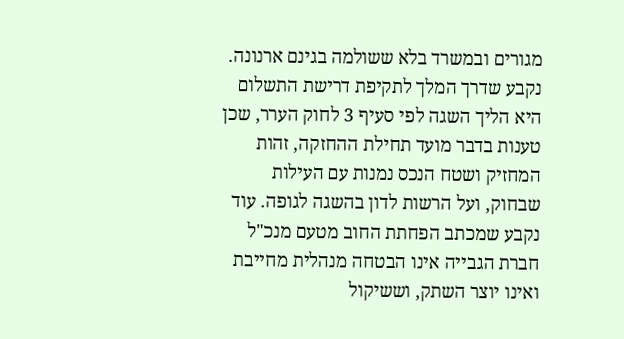מגורים ובמשרד בלא ששולמה בגינם ארנונה. נקבע שדרך המלך לתקיפת דרישת התשלום היא הליך השגה לפי סעיף 3 לחוק הערר, שכן טענות בדבר מועד תחילת ההחזקה, זהות המחזיק ושטח הנכס נמנות עם העילות שבחוק, ועל הרשות לדון בהשגה לגופה. עוד נקבע שמכתב הפחתת החוב מטעם מנכ"ל חברת הגבייה אינו הבטחה מנהלית מחייבת ואינו יוצר השתק, וששיקול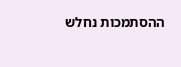ההסתמכות נחלש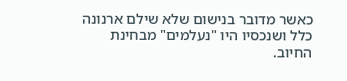כאשר מדובר בנישום שלא שילם ארנונה כלל ושנכסיו היו "נעלמים" מבחינת החיוב.